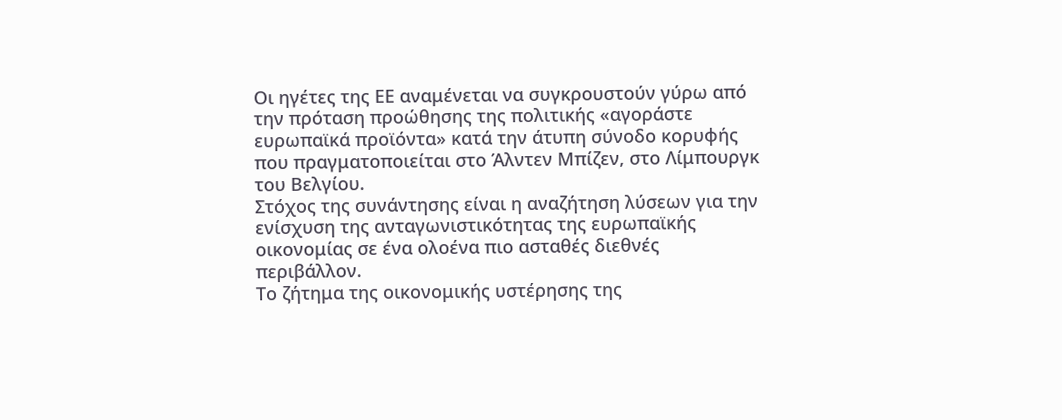Οι ηγέτες της ΕΕ αναμένεται να συγκρουστούν γύρω από την πρόταση προώθησης της πολιτικής «αγοράστε ευρωπαϊκά προϊόντα» κατά την άτυπη σύνοδο κορυφής που πραγματοποιείται στο Άλντεν Μπίζεν, στο Λίμπουργκ του Βελγίου.
Στόχος της συνάντησης είναι η αναζήτηση λύσεων για την ενίσχυση της ανταγωνιστικότητας της ευρωπαϊκής οικονομίας σε ένα ολοένα πιο ασταθές διεθνές περιβάλλον.
Το ζήτημα της οικονομικής υστέρησης της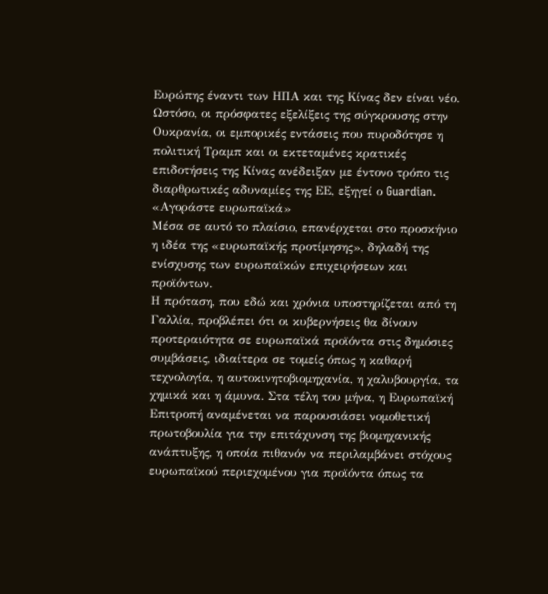Ευρώπης έναντι των ΗΠΑ και της Κίνας δεν είναι νέο. Ωστόσο, οι πρόσφατες εξελίξεις της σύγκρουσης στην Ουκρανία, οι εμπορικές εντάσεις που πυροδότησε η πολιτική Τραμπ και οι εκτεταμένες κρατικές επιδοτήσεις της Κίνας ανέδειξαν με έντονο τρόπο τις διαρθρωτικές αδυναμίες της ΕΕ, εξηγεί ο Guardian.
«Αγοράστε ευρωπαϊκά»
Μέσα σε αυτό το πλαίσιο, επανέρχεται στο προσκήνιο η ιδέα της «ευρωπαϊκής προτίμησης», δηλαδή της ενίσχυσης των ευρωπαϊκών επιχειρήσεων και προϊόντων.
Η πρόταση, που εδώ και χρόνια υποστηρίζεται από τη Γαλλία, προβλέπει ότι οι κυβερνήσεις θα δίνουν προτεραιότητα σε ευρωπαϊκά προϊόντα στις δημόσιες συμβάσεις, ιδιαίτερα σε τομείς όπως η καθαρή τεχνολογία, η αυτοκινητοβιομηχανία, η χαλυβουργία, τα χημικά και η άμυνα. Στα τέλη του μήνα, η Ευρωπαϊκή Επιτροπή αναμένεται να παρουσιάσει νομοθετική πρωτοβουλία για την επιτάχυνση της βιομηχανικής ανάπτυξης, η οποία πιθανόν να περιλαμβάνει στόχους ευρωπαϊκού περιεχομένου για προϊόντα όπως τα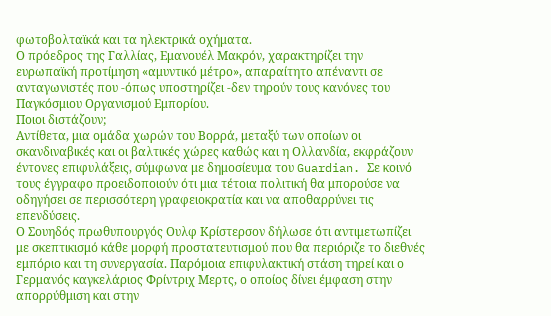φωτοβολταϊκά και τα ηλεκτρικά οχήματα.
Ο πρόεδρος της Γαλλίας, Εμανουέλ Μακρόν, χαρακτηρίζει την ευρωπαϊκή προτίμηση «αμυντικό μέτρο», απαραίτητο απέναντι σε ανταγωνιστές που -όπως υποστηρίζει -δεν τηρούν τους κανόνες του Παγκόσμιου Οργανισμού Εμπορίου.
Ποιοι διστάζουν;
Αντίθετα, μια ομάδα χωρών του Βορρά, μεταξύ των οποίων οι σκανδιναβικές και οι βαλτικές χώρες καθώς και η Ολλανδία, εκφράζουν έντονες επιφυλάξεις, σύμφωνα με δημοσίευμα του Guardian. Σε κοινό τους έγγραφο προειδοποιούν ότι μια τέτοια πολιτική θα μπορούσε να οδηγήσει σε περισσότερη γραφειοκρατία και να αποθαρρύνει τις επενδύσεις.
Ο Σουηδός πρωθυπουργός Ουλφ Κρίστερσον δήλωσε ότι αντιμετωπίζει με σκεπτικισμό κάθε μορφή προστατευτισμού που θα περιόριζε το διεθνές εμπόριο και τη συνεργασία. Παρόμοια επιφυλακτική στάση τηρεί και ο Γερμανός καγκελάριος Φρίντριχ Μερτς, ο οποίος δίνει έμφαση στην απορρύθμιση και στην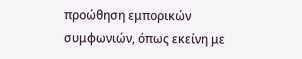προώθηση εμπορικών συμφωνιών, όπως εκείνη με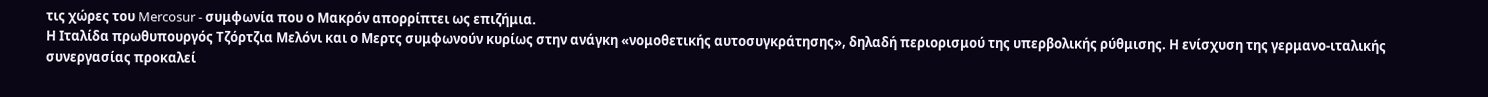τις χώρες του Mercosur - συμφωνία που ο Μακρόν απορρίπτει ως επιζήμια.
Η Ιταλίδα πρωθυπουργός Τζόρτζια Μελόνι και ο Μερτς συμφωνούν κυρίως στην ανάγκη «νομοθετικής αυτοσυγκράτησης», δηλαδή περιορισμού της υπερβολικής ρύθμισης. Η ενίσχυση της γερμανο-ιταλικής συνεργασίας προκαλεί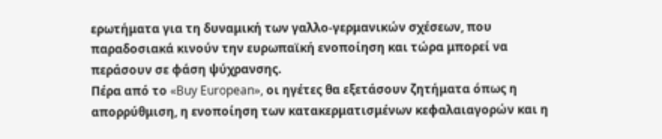ερωτήματα για τη δυναμική των γαλλο-γερμανικών σχέσεων, που παραδοσιακά κινούν την ευρωπαϊκή ενοποίηση και τώρα μπορεί να περάσουν σε φάση ψύχρανσης.
Πέρα από το «Buy European», οι ηγέτες θα εξετάσουν ζητήματα όπως η απορρύθμιση, η ενοποίηση των κατακερματισμένων κεφαλαιαγορών και η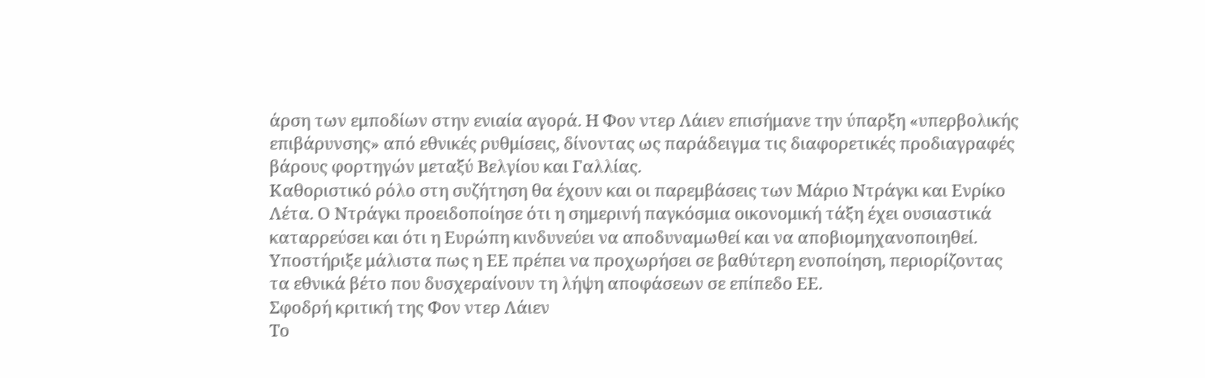άρση των εμποδίων στην ενιαία αγορά. Η Φον ντερ Λάιεν επισήμανε την ύπαρξη «υπερβολικής επιβάρυνσης» από εθνικές ρυθμίσεις, δίνοντας ως παράδειγμα τις διαφορετικές προδιαγραφές βάρους φορτηγών μεταξύ Βελγίου και Γαλλίας.
Καθοριστικό ρόλο στη συζήτηση θα έχουν και οι παρεμβάσεις των Μάριο Ντράγκι και Ενρίκο Λέτα. Ο Ντράγκι προειδοποίησε ότι η σημερινή παγκόσμια οικονομική τάξη έχει ουσιαστικά καταρρεύσει και ότι η Ευρώπη κινδυνεύει να αποδυναμωθεί και να αποβιομηχανοποιηθεί. Υποστήριξε μάλιστα πως η ΕΕ πρέπει να προχωρήσει σε βαθύτερη ενοποίηση, περιορίζοντας τα εθνικά βέτο που δυσχεραίνουν τη λήψη αποφάσεων σε επίπεδο ΕΕ.
Σφοδρή κριτική της Φον ντερ Λάιεν
Το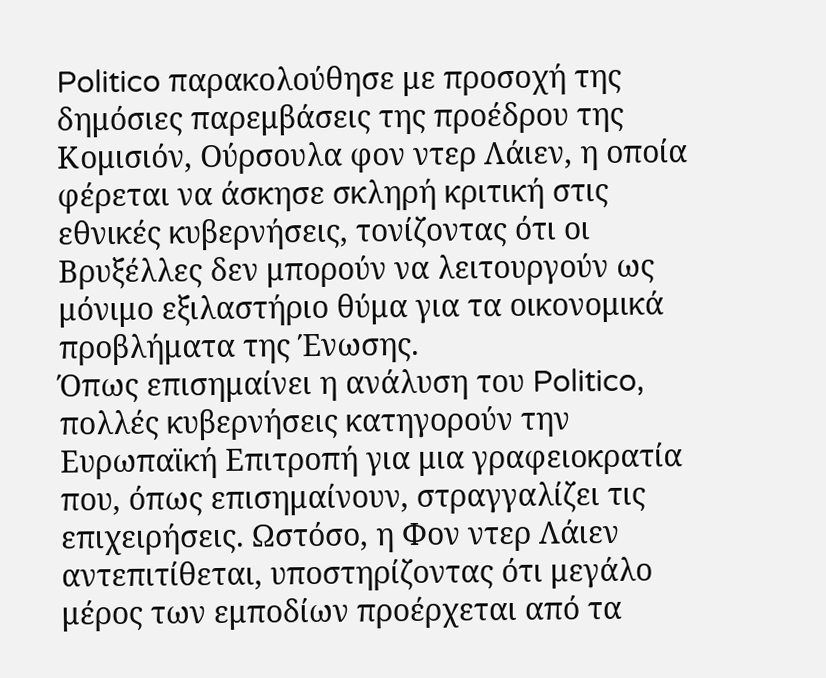Politico παρακολούθησε με προσοχή της δημόσιες παρεμβάσεις της προέδρου της Κομισιόν, Ούρσουλα φον ντερ Λάιεν, η οποία φέρεται να άσκησε σκληρή κριτική στις εθνικές κυβερνήσεις, τονίζοντας ότι οι Βρυξέλλες δεν μπορούν να λειτουργούν ως μόνιμο εξιλαστήριο θύμα για τα οικονομικά προβλήματα της Ένωσης.
Όπως επισημαίνει η ανάλυση του Politico, πολλές κυβερνήσεις κατηγορούν την Ευρωπαϊκή Επιτροπή για μια γραφειοκρατία που, όπως επισημαίνουν, στραγγαλίζει τις επιχειρήσεις. Ωστόσο, η Φον ντερ Λάιεν αντεπιτίθεται, υποστηρίζοντας ότι μεγάλο μέρος των εμποδίων προέρχεται από τα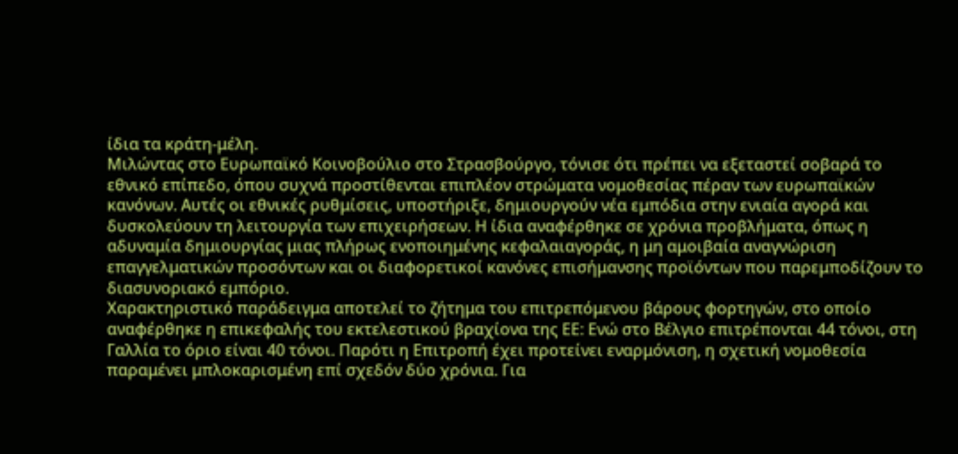ίδια τα κράτη-μέλη.
Μιλώντας στο Ευρωπαϊκό Κοινοβούλιο στο Στρασβούργο, τόνισε ότι πρέπει να εξεταστεί σοβαρά το εθνικό επίπεδο, όπου συχνά προστίθενται επιπλέον στρώματα νομοθεσίας πέραν των ευρωπαϊκών κανόνων. Αυτές οι εθνικές ρυθμίσεις, υποστήριξε, δημιουργούν νέα εμπόδια στην ενιαία αγορά και δυσκολεύουν τη λειτουργία των επιχειρήσεων. Η ίδια αναφέρθηκε σε χρόνια προβλήματα, όπως η αδυναμία δημιουργίας μιας πλήρως ενοποιημένης κεφαλαιαγοράς, η μη αμοιβαία αναγνώριση επαγγελματικών προσόντων και οι διαφορετικοί κανόνες επισήμανσης προϊόντων που παρεμποδίζουν το διασυνοριακό εμπόριο.
Χαρακτηριστικό παράδειγμα αποτελεί το ζήτημα του επιτρεπόμενου βάρους φορτηγών, στο οποίο αναφέρθηκε η επικεφαλής του εκτελεστικού βραχίονα της ΕΕ: Ενώ στο Βέλγιο επιτρέπονται 44 τόνοι, στη Γαλλία το όριο είναι 40 τόνοι. Παρότι η Επιτροπή έχει προτείνει εναρμόνιση, η σχετική νομοθεσία παραμένει μπλοκαρισμένη επί σχεδόν δύο χρόνια. Για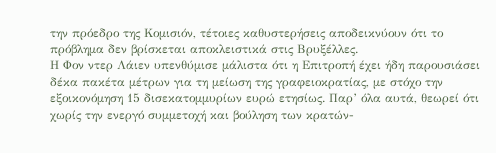την πρόεδρο της Κομισιόν, τέτοιες καθυστερήσεις αποδεικνύουν ότι το πρόβλημα δεν βρίσκεται αποκλειστικά στις Βρυξέλλες.
Η Φον ντερ Λάιεν υπενθύμισε μάλιστα ότι η Επιτροπή έχει ήδη παρουσιάσει δέκα πακέτα μέτρων για τη μείωση της γραφειοκρατίας, με στόχο την εξοικονόμηση 15 δισεκατομμυρίων ευρώ ετησίως. Παρ’ όλα αυτά, θεωρεί ότι χωρίς την ενεργό συμμετοχή και βούληση των κρατών-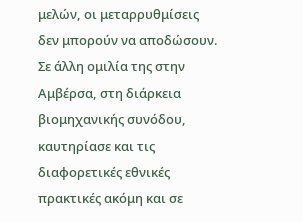μελών, οι μεταρρυθμίσεις δεν μπορούν να αποδώσουν.
Σε άλλη ομιλία της στην Αμβέρσα, στη διάρκεια βιομηχανικής συνόδου, καυτηρίασε και τις διαφορετικές εθνικές πρακτικές ακόμη και σε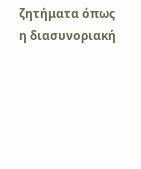ζητήματα όπως η διασυνοριακή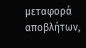μεταφορά αποβλήτων,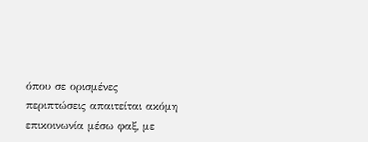όπου σε ορισμένες περιπτώσεις απαιτείται ακόμη επικοινωνία μέσω φαξ, με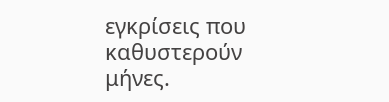εγκρίσεις που καθυστερούν μήνες.